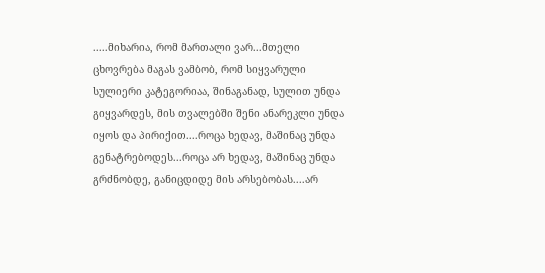.....მიხარია, რომ მართალი ვარ...მთელი ცხოვრება მაგას ვამბობ, რომ სიყვარული სულიერი კატეგორიაა, შინაგანად, სულით უნდა გიყვარდეს, მის თვალებში შენი ანარეკლი უნდა იყოს და პირიქით....როცა ხედავ, მაშინაც უნდა გენატრებოდეს...როცა არ ხედავ, მაშინაც უნდა გრძნობდე, განიცდიდე მის არსებობას....არ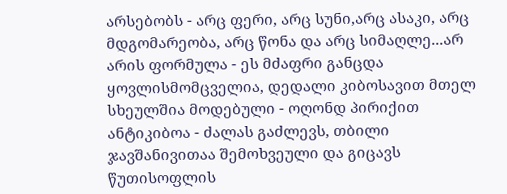არსებობს - არც ფერი, არც სუნი,არც ასაკი, არც მდგომარეობა, არც წონა და არც სიმაღლე...არ არის ფორმულა - ეს მძაფრი განცდა ყოვლისმომცველია, დედალი კიბოსავით მთელ სხეულშია მოდებული - ოღონდ პირიქით ანტიკიბოა - ძალას გაძლევს, თბილი ჯავშანივითაა შემოხვეული და გიცავს წუთისოფლის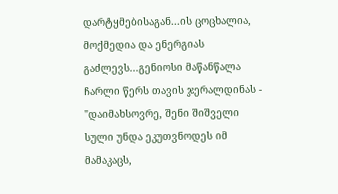დარტყმებისაგან...ის ცოცხალია, მოქმედია და ენერგიას გაძლევს...გენიოსი მაწანწალა ჩარლი წერს თავის ჯერალდინას - "დაიმახსოვრე, შენი შიშველი სული უნდა ეკუთვნოდეს იმ მამაკაცს,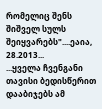რომელიც შენს შიშველ სულს შეიყვარებს"....ეაია, 28.2013...
...ყველა ჩვენგანი თავისი ბედისწერით დააბიჯებს ამ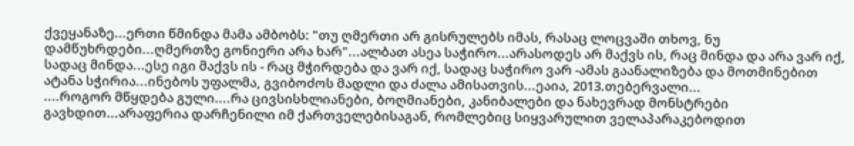ქვეყანაზე...ერთი წმინდა მამა ამბობს: "თუ ღმერთი არ გისრულებს იმას, რასაც ლოცვაში თხოვ, ნუ დამწუხრდები...ღმერთზე გონიერი არა ხარ"...ალბათ ასეა საჭირო...არასოდეს არ მაქვს ის, რაც მინდა და არა ვარ იქ, სადაც მინდა...ესე იგი მაქვს ის - რაც მჭირდება და ვარ იქ, სადაც საჭირო ვარ -ამას გაანალიზება და მოთმინებით ატანა სჭირია...ინებოს უფალმა, გვიბოძოს მადლი და ძალა ამისათვის...ეაია, 2013.თებერვალი...
....როგორ მწყდება გული....რა ცივსისხლიანები, ბოღმიანები, კანიბალები და ნახევრად მონსტრები გავხდით...არაფერია დარჩენილი იმ ქართველებისაგან, რომლებიც სიყვარულით ველაპარაკებოდით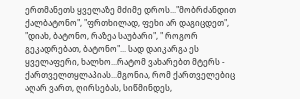ერთმანეთს ყველაზე მძიმე დროს..."მობრძანდით ქალბატონო", "ფრთხილად, ფეხი არ დაგიცდეთ", "დიახ, ბატონო, რაზეა საუბარი", " როგორ გეკადრებათ, ბატონო"... სად დაიკარგა ეს ყველაფერი, ხალხო...რატომ ვახარებთ მტერს - ქართველთყლაპიას...მგონია, რომ ქართველებიც აღარ ვართ, ღირსებას, სიწმინდეს,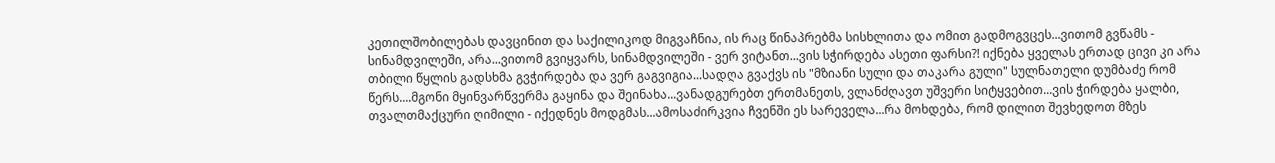კეთილშობილებას დავცინით და საქილიკოდ მიგვაჩნია, ის რაც წინაპრებმა სისხლითა და ომით გადმოგვცეს...ვითომ გვწამს - სინამდვილეში, არა...ვითომ გვიყვარს, სინამდვილეში - ვერ ვიტანთ...ვის სჭირდება ასეთი ფარსი?! იქნება ყველას ერთად ცივი კი არა თბილი წყლის გადსხმა გვჭირდება და ვერ გაგვიგია...სადღა გვაქვს ის "მზიანი სული და თაკარა გული" სულნათელი დუმბაძე რომ წერს....მგონი მყინვარწვერმა გაყინა და შეინახა...ვანადგურებთ ერთმანეთს, ვლანძღავთ უშვერი სიტყვებით...ვის ჭირდება ყალბი, თვალთმაქცური ღიმილი - იქედნეს მოდგმას...ამოსაძირკვია ჩვენში ეს სარეველა...რა მოხდება, რომ დილით შევხედოთ მზეს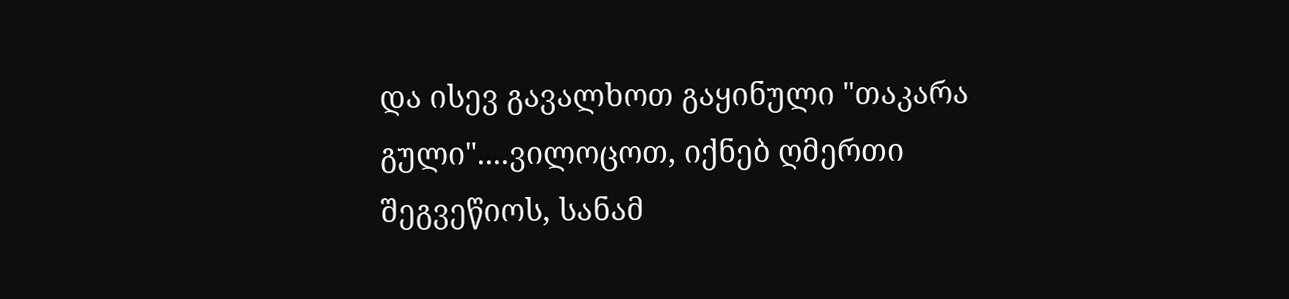და ისევ გავალხოთ გაყინული "თაკარა გული"....ვილოცოთ, იქნებ ღმერთი შეგვეწიოს, სანამ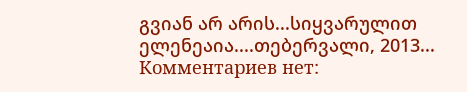გვიან არ არის...სიყვარულით ელენეაია....თებერვალი, 2013...
Комментариев нет: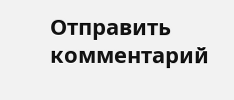Отправить комментарий